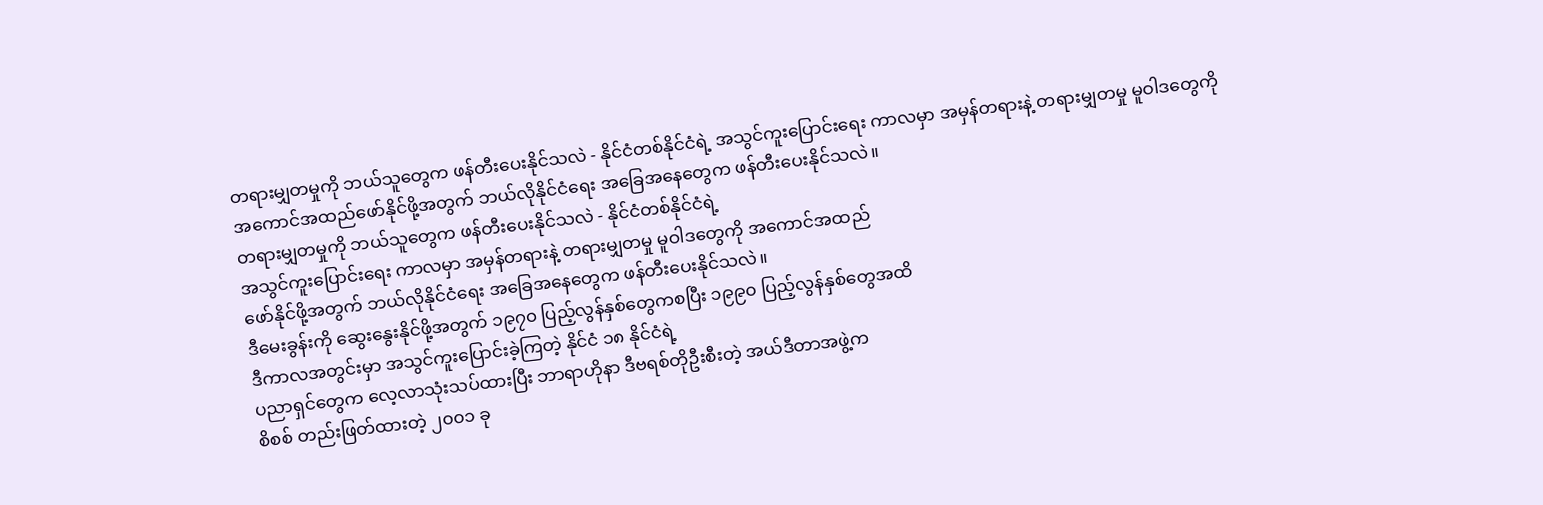တရားမျှတမှုကို ဘယ်သူတွေက ဖန်တီးပေးနိုင်သလဲ - နိုင်ငံတစ်နိုင်ငံရဲ့ အသွင်ကူးပြောင်းရေး ကာလမှာ အမှန်တရားနဲ့ တရားမျှတမှု မူဝါဒတွေကို အကောင်အထည်ဖော်နိုင်ဖို့အတွက် ဘယ်လိုနိုင်ငံရေး အခြေအနေတွေက ဖန်တီးပေးနိုင်သလဲ။
တရားမျှတမှုကို ဘယ်သူတွေက ဖန်တီးပေးနိုင်သလဲ - နိုင်ငံတစ်နိုင်ငံရဲ့
အသွင်ကူးပြောင်းရေး ကာလမှာ အမှန်တရားနဲ့ တရားမျှတမှု မူဝါဒတွေကို အကောင်အထည်
ဖော်နိုင်ဖို့အတွက် ဘယ်လိုနိုင်ငံရေး အခြေအနေတွေက ဖန်တီးပေးနိုင်သလဲ။
ဒီမေးခွန်းကို ဆွေးနွေးနိုင်ဖို့အတွက် ၁၉၇၀ ပြည့်လွန်နှစ်တွေကစပြီး ၁၉၉၀ ပြည့်လွန်နှစ်တွေအထိ
ဒီကာလအတွင်းမှာ အသွင်ကူးပြောင်းခဲ့ကြတဲ့ နိုင်ငံ ၁၈ နိုင်ငံရဲ့
ပညာရှင်တွေက လေ့လာသုံးသပ်ထားပြီး ဘာရာဟိုနာ ဒီဗရစ်တိုဦးစီးတဲ့ အယ်ဒီတာအဖွဲ့က
စိစစ် တည်းဖြတ်ထားတဲ့ ၂၀၀၁ ခု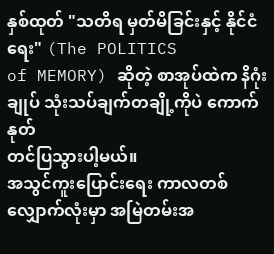နှစ်ထုတ် "သတိရ မှတ်မိခြင်းနှင့် နိုင်ငံရေး" (The POLITICS
of MEMORY) ဆိုတဲ့ စာအုပ်ထဲက နိဂုံးချုပ် သုံးသပ်ချက်တချို့ကိုပဲ ကောက်နုတ်
တင်ပြသွားပါ့မယ်။
အသွင်ကူးပြောင်းရေး ကာလတစ်လျှောက်လုံးမှာ အမြဲတမ်းအ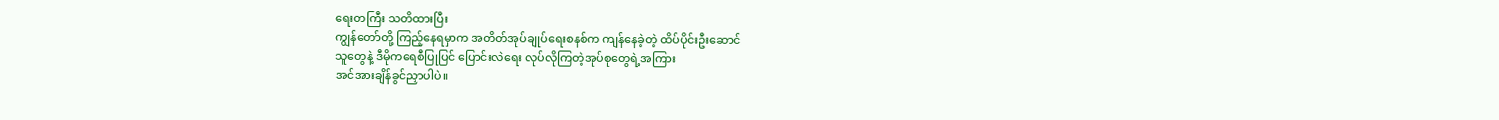ရေးတကြီး သတိထားပြီး
ကျွန်တော်တို့ ကြည့်နေရမှာက အတိတ်အုပ်ချုပ်ရေးစနစ်က ကျန်နေခဲ့တဲ့ ထိပ်ပိုင်းဦးဆောင်
သူတွေနဲ့ ဒီမိုကရေစီပြုပြင် ပြောင်းလဲရေး လုပ်လိုကြတဲ့အုပ်စုတွေရဲ့အကြား
အင်အားချိန်ခွင်ညှာပါပဲ။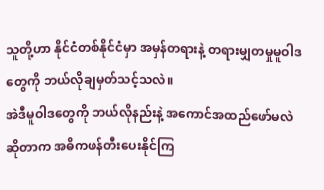သူတို့ဟာ နိုင်ငံတစ်နိုင်ငံမှာ အမှန်တရားနဲ့ တရားမျှတမှုမူဝါဒတွေကို ဘယ်လိုချမှတ်သင့်သလဲ။
အဲဒီမူဝါဒတွေကို ဘယ်လိုနည်းနဲ့ အကောင်အထည်ဖော်မလဲဆိုတာက အဓိကဖန်တီးပေးနိုင်ကြ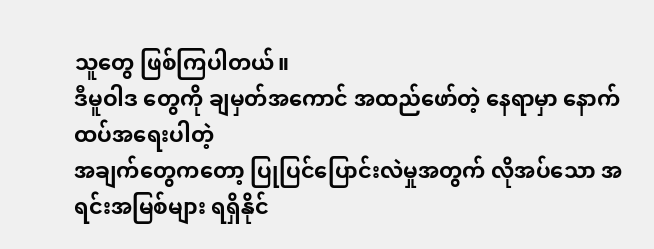သူတွေ ဖြစ်ကြပါတယ်။
ဒီမူဝါဒ တွေကို ချမှတ်အကောင် အထည်ဖော်တဲ့ နေရာမှာ နောက်ထပ်အရေးပါတဲ့
အချက်တွေကတော့ ပြုပြင်ပြောင်းလဲမှုအတွက် လိုအပ်သော အရင်းအမြစ်များ ရရှိနိုင်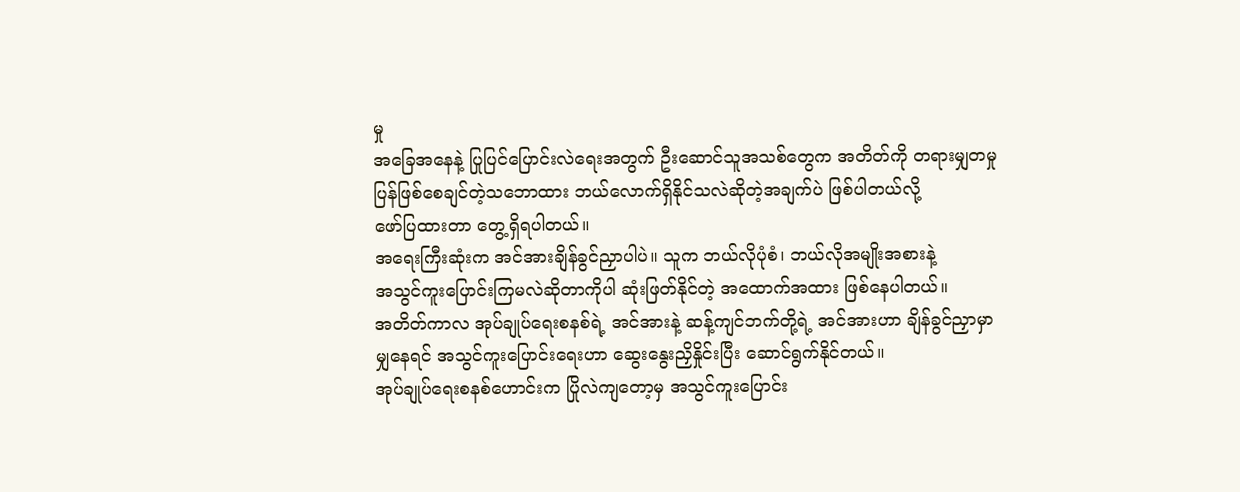မှု
အခြေအနေနဲ့ ပြုပြင်ပြောင်းလဲရေးအတွက် ဦးဆောင်သူအသစ်တွေက အတိတ်ကို တရားမျှတမှု
ပြန်ဖြစ်စေချင်တဲ့သဘောထား ဘယ်လောက်ရှိနိုင်သလဲဆိုတဲ့အချက်ပဲ ဖြစ်ပါတယ်လို့
ဖော်ပြထားတာ တွေ့ရှိရပါတယ်။
အရေးကြီးဆုံးက အင်အားချိန်ခွင်ညှာပါပဲ။ သူက ဘယ်လိုပုံစံ၊ ဘယ်လိုအမျိုးအစားနဲ့
အသွင်ကူးပြောင်းကြမလဲဆိုတာကိုပါ ဆုံးဖြတ်နိုင်တဲ့ အထောက်အထား ဖြစ်နေပါတယ်။
အတိတ်ကာလ အုပ်ချုပ်ရေးစနစ်ရဲ့ အင်အားနဲ့ ဆန့်ကျင်ဘက်တို့ရဲ့ အင်အားဟာ ချိန်ခွင်ညှာမှာ
မျှနေရင် အသွင်ကူးပြောင်းရေးဟာ ဆွေးနွေးညှိနှိုင်းပြီး ဆောင်ရွက်နိုင်တယ်။
အုပ်ချုပ်ရေးစနစ်ဟောင်းက ပြိုလဲကျတော့မှ အသွင်ကူးပြောင်း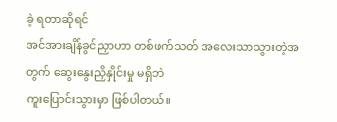ခဲ့ ရတာဆိုရင်
အင်အားချိန်ခွင်ညှာဟာ တစ်ဖက်သတ် အလေးသာသွားတဲ့အတွက် ဆွေးနွေးညှိနှိုင်းမှု မရှိဘဲ
ကူးပြောင်းသွားမှာ ဖြစ်ပါတယ်။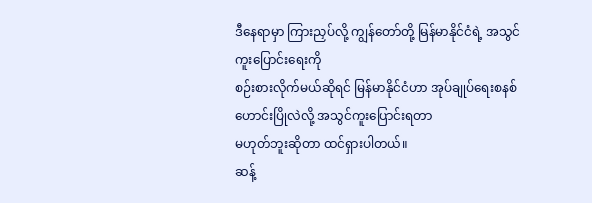ဒီနေရာမှာ ကြားညှပ်လို့ ကျွန်တော်တို့ မြန်မာနိုင်ငံရဲ့ အသွင်ကူးပြောင်းရေးကို
စဉ်းစားလိုက်မယ်ဆိုရင် မြန်မာနိုင်ငံဟာ အုပ်ချုပ်ရေးစနစ်ဟောင်းပြိုလဲလို့ အသွင်ကူးပြောင်းရတာ
မဟုတ်ဘူးဆိုတာ ထင်ရှားပါတယ်။
ဆန့်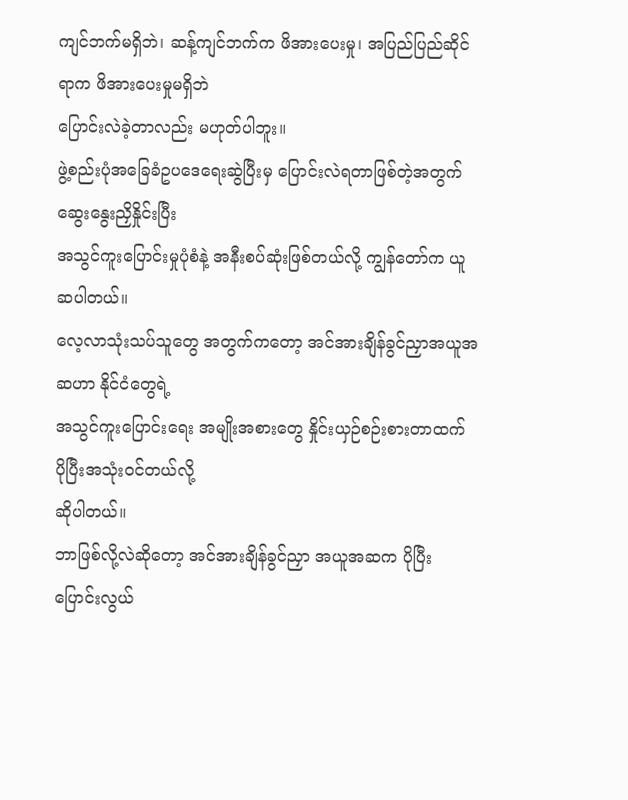ကျင်ဘက်မရှိဘဲ၊ ဆန့်ကျင်ဘက်က ဖိအားပေးမှု၊ အပြည်ပြည်ဆိုင်ရာက ဖိအားပေးမှုမရှိဘဲ
ပြောင်းလဲခဲ့တာလည်း မဟုတ်ပါဘူး။
ဖွဲ့စည်းပုံအခြေခံဥပဒေရေးဆွဲပြီးမှ ပြောင်းလဲရတာဖြစ်တဲ့အတွက် ဆွေးနွေးညှိနှိုင်းပြီး
အသွင်ကူးပြောင်းမှုပုံစံနဲ့ အနီးစပ်ဆုံးဖြစ်တယ်လို့ ကျွန်တော်က ယူဆပါတယ်။
လေ့လာသုံးသပ်သူတွေ အတွက်ကတော့ အင်အားချိန်ခွင်ညှာအယူအဆဟာ နိုင်ငံတွေရဲ့
အသွင်ကူးပြောင်းရေး အမျိုးအစားတွေ နှိုင်းယှဉ်စဉ်းစားတာထက် ပိုပြီးအသုံးဝင်တယ်လို့
ဆိုပါတယ်။
ဘာဖြစ်လို့လဲဆိုတော့ အင်အားချိန်ခွင်ညှာ အယူအဆက ပိုပြီး ပြောင်းလွယ်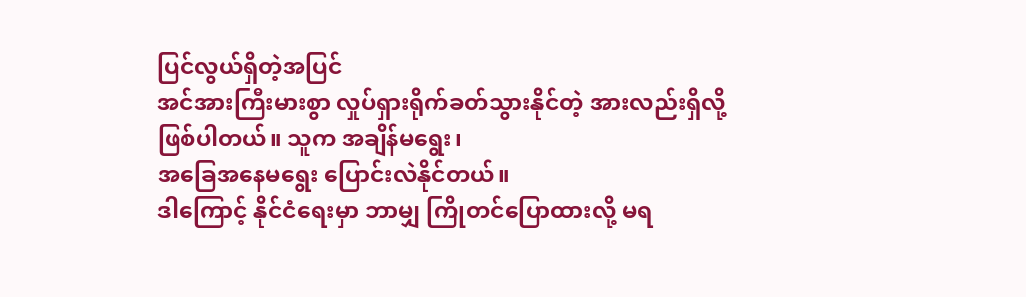ပြင်လွယ်ရှိတဲ့အပြင်
အင်အားကြီးမားစွာ လှုပ်ရှားရိုက်ခတ်သွားနိုင်တဲ့ အားလည်းရှိလို့ ဖြစ်ပါတယ်။ သူက အချိန်မရွေး၊
အခြေအနေမရွေး ပြောင်းလဲနိုင်တယ်။
ဒါကြောင့် နိုင်ငံရေးမှာ ဘာမျှ ကြိုတင်ပြောထားလို့ မရ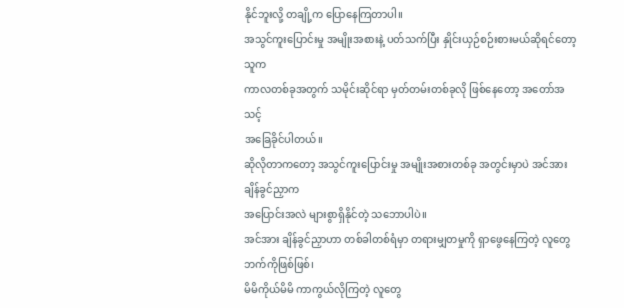နိုင်ဘူးလို့ တချို့က ပြောနေကြတာပါ။
အသွင်ကူးပြောင်းမှု အမျိုးအစားနဲ့ ပတ်သက်ပြီး နှိုင်းယှဉ်စဉ်းစားမယ်ဆိုရင်တော့ သူက
ကာလတစ်ခုအတွက် သမိုင်းဆိုင်ရာ မှတ်တမ်းတစ်ခုလို ဖြစ်နေတော့ အတော်အသင့်
အခြေခိုင်ပါတယ်။
ဆိုလိုတာကတော့ အသွင်ကူးပြောင်းမှု အမျိုးအစားတစ်ခု အတွင်းမှာပဲ အင်အားချိန်ခွင်ညှာက
အပြောင်းအလဲ များစွာရှိနိုင်တဲ့ သဘောပါပဲ။
အင်အား ချိန်ခွင်ညှာဟာ တစ်ခါတစ်ရံမှာ တရားမျှတမှုကို ရှာဖွေနေကြတဲ့ လူတွေဘက်ကိုဖြစ်ဖြစ်၊
မိမိကိုယ်မိမိ ကာကွယ်လိုကြတဲ့ လူတွေ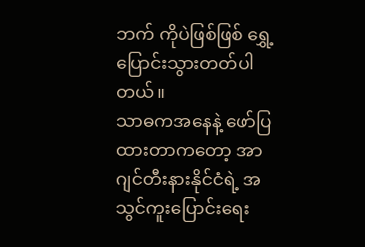ဘက် ကိုပဲဖြစ်ဖြစ် ရွှေ့ပြောင်းသွားတတ်ပါတယ်။
သာဓကအနေနဲ့ ဖော်ပြထားတာကတော့ အာဂျင်တီးနားနိုင်ငံရဲ့ အသွင်ကူးပြောင်းရေး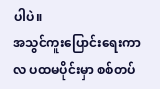ပါပဲ။
အသွင်ကူးပြောင်းရေးကာလ ပထမပိုင်းမှာ စစ်တပ်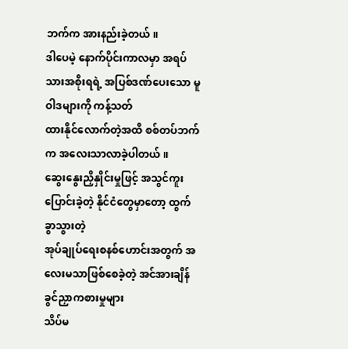ဘက်က အားနည်းခဲ့တယ်။
ဒါပေမဲ့ နောက်ပိုင်းကာလမှာ အရပ်သားအစိုးရရဲ့ အပြစ်ဒဏ်ပေးသော မူဝါဒများကို ကန့်သတ်
ထားနိုင်လောက်တဲ့အထိ စစ်တပ်ဘက်က အလေးသာလာခဲ့ပါတယ်။
ဆွေးနွေးညှိနှိုင်းမှုဖြင့် အသွင်ကူးပြောင်းခဲ့တဲ့ နိုင်ငံတွေမှာတော့ ထွက်ခွာသွားတဲ့
အုပ်ချုပ်ရေးစနစ်ဟောင်းအတွက် အလေးမသာဖြစ်စေခဲ့တဲ့ အင်အားချိန်ခွင်ညှာကစားမှုများ
သိပ်မ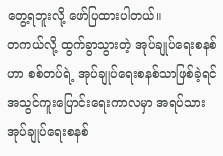တွေ့ရဘူးလို့ ဖော်ပြထားပါတယ်။
တကယ်လို့ ထွက်ခွာသွားတဲ့ အုပ်ချုပ်ရေးစနစ်ဟာ စစ်တပ်ရဲ့ အုပ်ချုပ်ရေးစနစ်သာဖြစ်ခဲ့ရင်
အသွင်ကူးပြောင်းရေးကာလမှာ အရပ်သား အုပ်ချုပ်ရေးစနစ်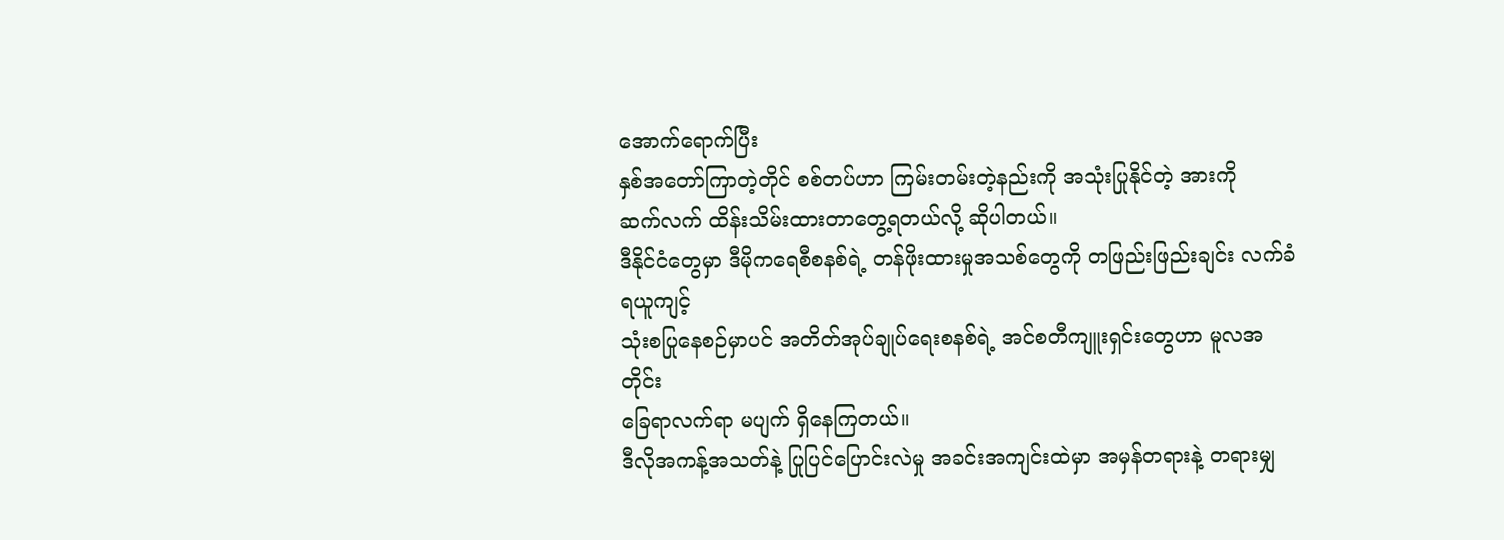အောက်ရောက်ပြီး
နှစ်အတော်ကြာတဲ့တိုင် စစ်တပ်ဟာ ကြမ်းတမ်းတဲ့နည်းကို အသုံးပြုနိုင်တဲ့ အားကို
ဆက်လက် ထိန်းသိမ်းထားတာတွေ့ရတယ်လို့ ဆိုပါတယ်။
ဒီနိုင်ငံတွေမှာ ဒီမိုကရေစီစနစ်ရဲ့ တန်ဖိုးထားမှုအသစ်တွေကို တဖြည်းဖြည်းချင်း လက်ခံရယူကျင့်
သုံးစပြုနေစဉ်မှာပင် အတိတ်အုပ်ချုပ်ရေးစနစ်ရဲ့ အင်စတီကျူးရှင်းတွေဟာ မူလအတိုင်း
ခြေရာလက်ရာ မပျက် ရှိနေကြတယ်။
ဒီလိုအကန့်အသတ်နဲ့ ပြုပြင်ပြောင်းလဲမှု အခင်းအကျင်းထဲမှာ အမှန်တရားနဲ့ တရားမျှ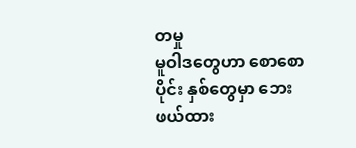တမှု
မူဝါဒတွေဟာ စောစောပိုင်း နှစ်တွေမှာ ဘေးဖယ်ထား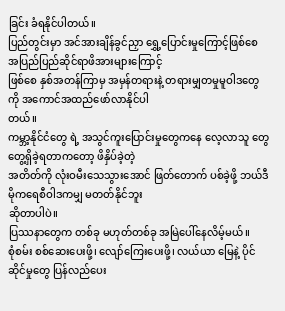ခြင်း ခံရနိုင်ပါတယ်။
ပြည်တွင်းမှာ အင်အားချိန်ခွင်ညှာ ရွှေ့ပြောင်းမှုကြောင့်ဖြစ်စေ အပြည်ပြည်ဆိုင်ရာဖိအားများကြောင့်
ဖြစ်စေ နှစ်အတန်ကြာမှ အမှန်တရားနဲ့ တရားမျှတမှုမူဝါဒတွေကို အကောင်အထည်ဖော်လာနိုင်ပါ
တယ်။
ကမ္ဘာ့နိုင်ငံတွေ ရဲ့ အသွင်ကူးပြောင်းမှုတွေကနေ လေ့လာသူ တွေတွေ့ရှိခဲ့ရတာကတော့ ဖိနှိပ်ခဲ့တဲ့
အတိတ်ကို လုံးဝမီးသေသွားအောင် ဖြတ်တောက် ပစ်ခဲ့ဖို့ ဘယ်ဒီမိုကရေစီဝါဒကမျှ မတတ်နိုင်ဘူး
ဆိုတာပါပဲ။
ပြဿနာတွေက တစ်ခု မဟုတ်တစ်ခု အမြဲပေါ်နေလိမ့်မယ်။
စုံစမ်း စစ်ဆေးပေးဖို့၊ လျော်ကြေးပေးဖို့၊ လယ်ယာ မြေနဲ့ ပိုင်ဆိုင်မှုတွေ ပြန်လည်ပေး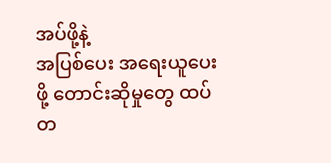အပ်ဖို့နဲ့
အပြစ်ပေး အရေးယူပေးဖို့ တောင်းဆိုမှုတွေ ထပ်တ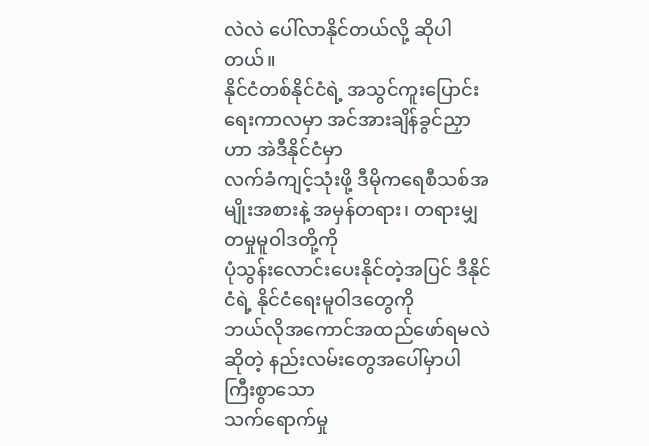လဲလဲ ပေါ်လာနိုင်တယ်လို့ ဆိုပါတယ်။
နိုင်ငံတစ်နိုင်ငံရဲ့ အသွင်ကူးပြောင်းရေးကာလမှာ အင်အားချိန်ခွင်ညှာဟာ အဲဒီနိုင်ငံမှာ
လက်ခံကျင့်သုံးဖို့ ဒီမိုကရေစီသစ်အမျိုးအစားနဲ့ အမှန်တရား၊ တရားမျှတမှုမူဝါဒတို့ကို
ပုံသွန်းလောင်းပေးနိုင်တဲ့အပြင် ဒီနိုင်ငံရဲ့ နိုင်ငံရေးမူဝါဒတွေကို
ဘယ်လိုအကောင်အထည်ဖော်ရမလဲဆိုတဲ့ နည်းလမ်းတွေအပေါ်မှာပါ ကြီးစွာသော
သက်ရောက်မှု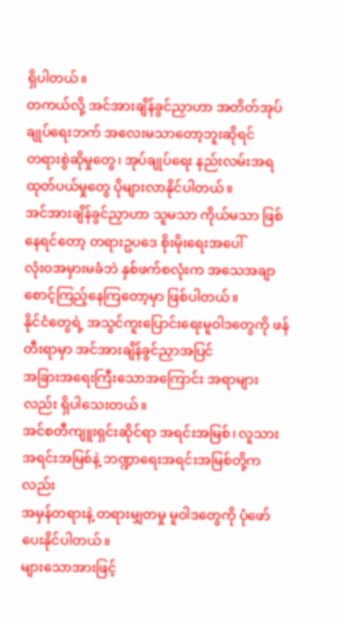ရှိပါတယ်။
တကယ်လို့ အင်အားချိန်ခွင်ညှာဟာ အတိတ်အုပ်ချုပ်ရေးဘက် အလေးမသာတော့ဘူးဆိုရင်
တရားစွဲဆိုမှုတွေ၊ အုပ်ချုပ်ရေး နည်းလမ်းအရ ထုတ်ပယ်မှုတွေ ပိုများလာနိုင်ပါတယ်။
အင်အားချိန်ခွင်ညှာဟာ သူမသာ ကိုယ်မသာ ဖြစ်နေရင်တော့ တရားဥပဒေ စိုးမိုးရေးအပေါ်
လုံးဝအမှားမခံဘဲ နှစ်ဖက်စလုံးက အသေအချာ စောင့်ကြည့်နေကြတော့မှာ ဖြစ်ပါတယ်။
နိုင်ငံတွေရဲ့ အသွင်ကူးပြောင်းရေးမူဝါဒတွေကို ဖန်တီးရာမှာ အင်အားချိန်ခွင်ညှာအပြင်
အခြားအရေးကြီးသောအကြောင်း အရာများလည်း ရှိပါသေးတယ်။
အင်စတီကျူးရှင်းဆိုင်ရာ အရင်းအမြစ်၊ လူသား အရင်းအမြစ်နဲ့ ဘဏ္ဍာရေးအရင်းအမြစ်တို့ကလည်း
အမှန်တရားနဲ့ တရားမျှတမှု မူဝါဒတွေကို ပုံဖော်ပေးနိုင်ပါတယ်။
များသောအားဖြင့်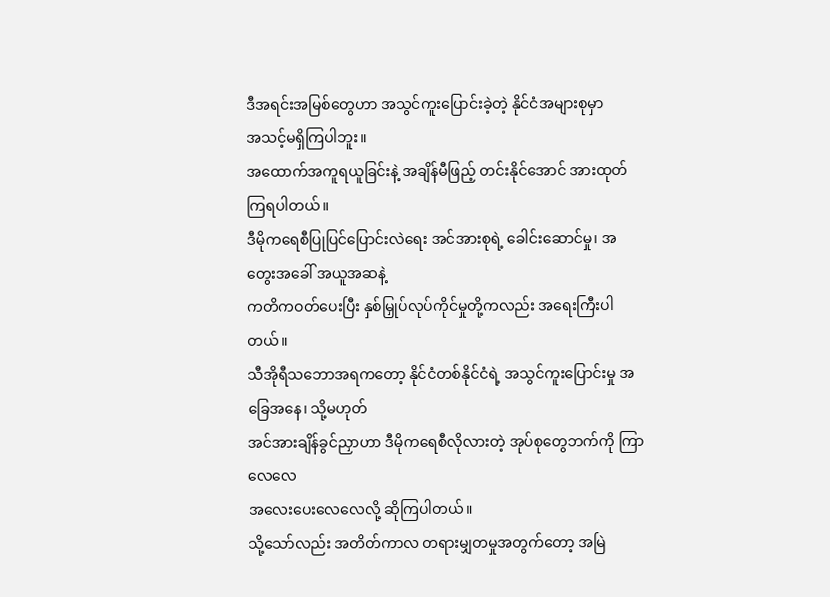ဒီအရင်းအမြစ်တွေဟာ အသွင်ကူးပြောင်းခဲ့တဲ့ နိုင်ငံအများစုမှာ
အသင့်မရှိကြပါဘူး။
အထောက်အကူရယူခြင်းနဲ့ အချိန်မီဖြည့် တင်းနိုင်အောင် အားထုတ်ကြရပါတယ်။
ဒီမိုကရေစီပြုပြင်ပြောင်းလဲရေး အင်အားစုရဲ့ ခေါင်းဆောင်မှု၊ အတွေးအခေါ် အယူအဆနဲ့
ကတိကဝတ်ပေးပြီး နှစ်မြှုပ်လုပ်ကိုင်မှုတို့ကလည်း အရေးကြီးပါတယ်။
သီအိုရီသဘောအရကတော့ နိုင်ငံတစ်နိုင်ငံရဲ့ အသွင်ကူးပြောင်းမှု အခြေအနေ၊ သို့မဟုတ်
အင်အားချိန်ခွင်ညှာဟာ ဒီမိုကရေစီလိုလားတဲ့ အုပ်စုတွေဘက်ကို ကြာလေလေ
အလေးပေးလေလေလို့ ဆိုကြပါတယ်။
သို့သော်လည်း အတိတ်ကာလ တရားမျှတမှုအတွက်တော့ အမြဲ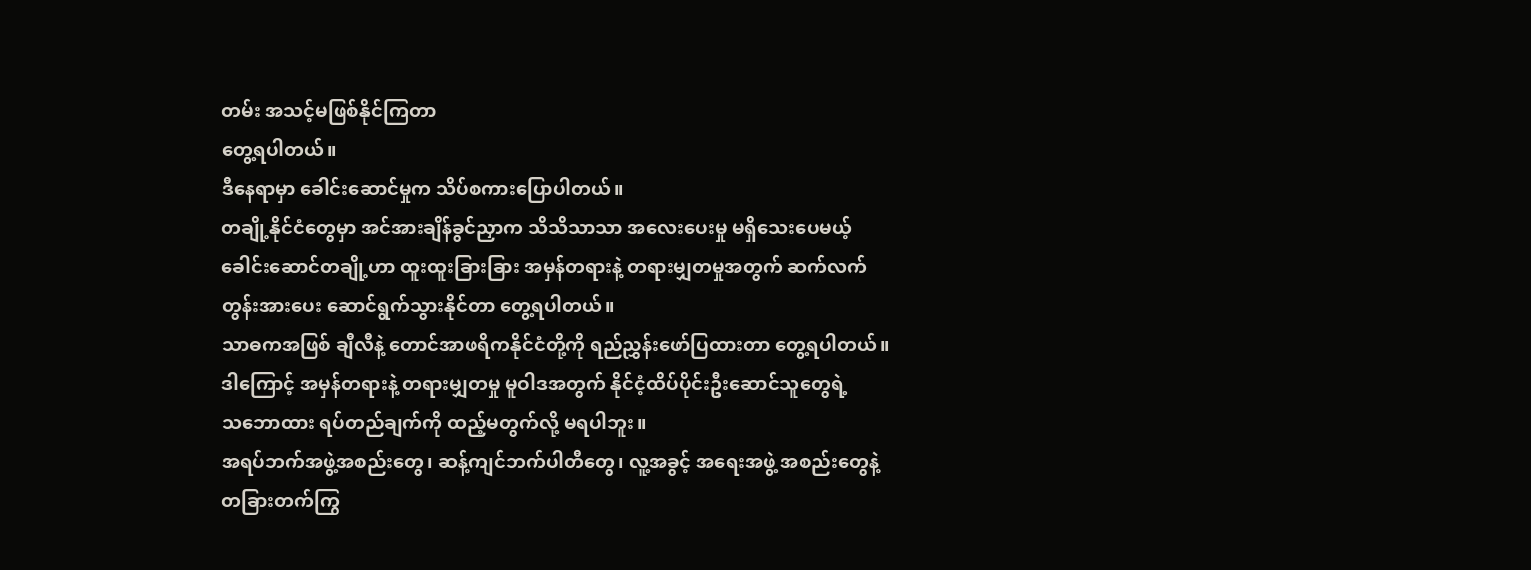တမ်း အသင့်မဖြစ်နိုင်ကြတာ
တွေ့ရပါတယ်။
ဒီနေရာမှာ ခေါင်းဆောင်မှုက သိပ်စကားပြောပါတယ်။
တချို့နိုင်ငံတွေမှာ အင်အားချိန်ခွင်ညှာက သိသိသာသာ အလေးပေးမှု မရှိသေးပေမယ့်
ခေါင်းဆောင်တချို့ဟာ ထူးထူးခြားခြား အမှန်တရားနဲ့ တရားမျှတမှုအတွက် ဆက်လက်
တွန်းအားပေး ဆောင်ရွက်သွားနိုင်တာ တွေ့ရပါတယ်။
သာဓကအဖြစ် ချီလီနဲ့ တောင်အာဖရိကနိုင်ငံတို့ကို ရည်ညွှန်းဖော်ပြထားတာ တွေ့ရပါတယ်။
ဒါကြောင့် အမှန်တရားနဲ့ တရားမျှတမှု မူဝါဒအတွက် နိုင်ငံ့ထိပ်ပိုင်းဦးဆောင်သူတွေရဲ့
သဘောထား ရပ်တည်ချက်ကို ထည့်မတွက်လို့ မရပါဘူး။
အရပ်ဘက်အဖွဲ့အစည်းတွေ၊ ဆန့်ကျင်ဘက်ပါတီတွေ၊ လူ့အခွင့် အရေးအဖွဲ့ အစည်းတွေနဲ့
တခြားတက်ကြွ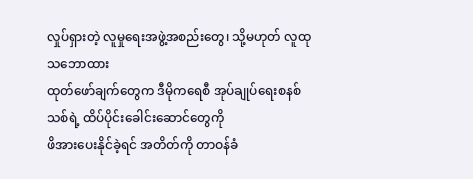လှုပ်ရှားတဲ့ လူမှုရေးအဖွဲ့အစည်းတွေ၊ သို့မဟုတ် လူထုသဘောထား
ထုတ်ဖော်ချက်တွေက ဒီမိုကရေစီ အုပ်ချုပ်ရေးစနစ်သစ်ရဲ့ ထိပ်ပိုင်းခေါင်းဆောင်တွေကို
ဖိအားပေးနိုင်ခဲ့ရင် အတိတ်ကို တာဝန်ခံ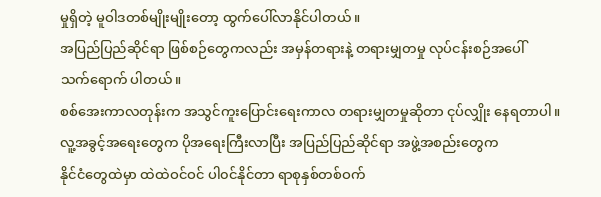မှုရှိတဲ့ မူဝါဒတစ်မျိုးမျိုးတော့ ထွက်ပေါ်လာနိုင်ပါတယ်။
အပြည်ပြည်ဆိုင်ရာ ဖြစ်စဉ်တွေကလည်း အမှန်တရားနဲ့ တရားမျှတမှု လုပ်ငန်းစဉ်အပေါ်
သက်ရောက် ပါတယ်။
စစ်အေးကာလတုန်းက အသွင်ကူးပြောင်းရေးကာလ တရားမျှတမှုဆိုတာ ငုပ်လျှိုး နေရတာပါ။
လူ့အခွင့်အရေးတွေက ပိုအရေးကြီးလာပြီး အပြည်ပြည်ဆိုင်ရာ အဖွဲ့အစည်းတွေက
နိုင်ငံတွေထဲမှာ ထဲထဲဝင်ဝင် ပါ၀င်နိုင်တာ ရာစုနှစ်တစ်ဝက်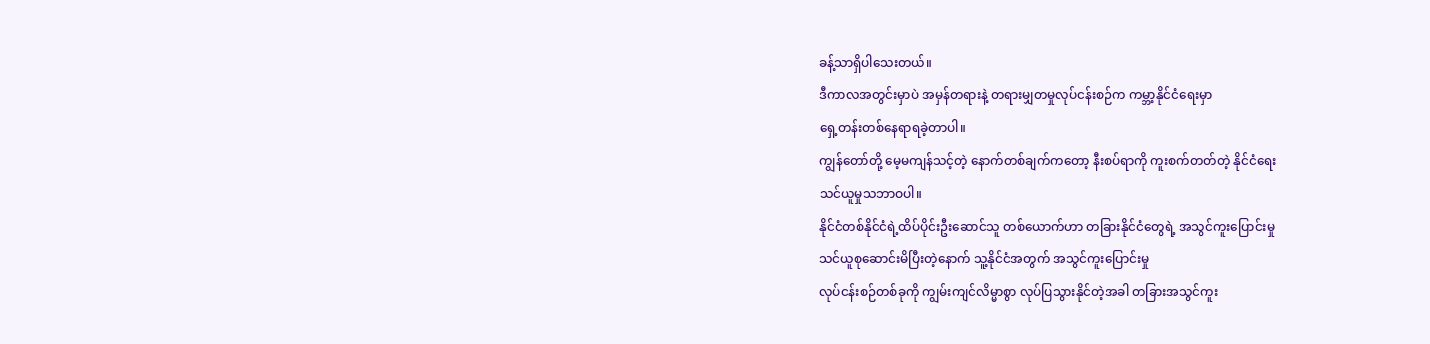ခန့်သာရှိပါသေးတယ်။
ဒီကာလအတွင်းမှာပဲ အမှန်တရားနဲ့ တရားမျှတမှုလုပ်ငန်းစဉ်က ကမ္ဘာ့နိုင်ငံရေးမှာ
ရှေ့တန်းတစ်နေရာရခဲ့တာပါ။
ကျွန်တော်တို့ မေ့မကျန်သင့်တဲ့ နောက်တစ်ချက်ကတော့ နီးစပ်ရာကို ကူးစက်တတ်တဲ့ နိုင်ငံရေး
သင်ယူမှုသဘာဝပါ။
နိုင်ငံတစ်နိုင်ငံရဲ့ထိပ်ပိုင်းဦးဆောင်သူ တစ်ယောက်ဟာ တခြားနိုင်ငံတွေရဲ့ အသွင်ကူးပြောင်းမှု
သင်ယူစုဆောင်းမိပြီးတဲ့နောက် သူ့နိုင်ငံအတွက် အသွင်ကူးပြောင်းမှု
လုပ်ငန်းစဉ်တစ်ခုကို ကျွမ်းကျင်လိမ္မာစွာ လုပ်ပြသွားနိုင်တဲ့အခါ တခြားအသွင်ကူး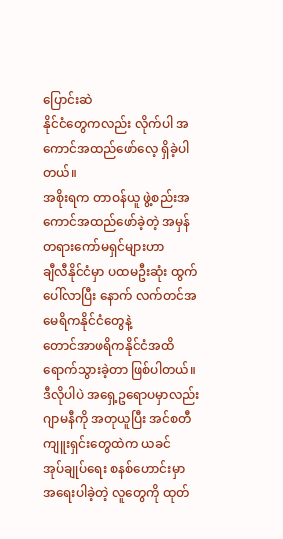ပြောင်းဆဲ
နိုင်ငံတွေကလည်း လိုက်ပါ အကောင်အထည်ဖော်လေ့ ရှိခဲ့ပါတယ်။
အစိုးရက တာဝန်ယူ ဖွဲ့စည်းအကောင်အထည်ဖော်ခဲ့တဲ့ အမှန်တရားကော်မရှင်များဟာ
ချီလီနိုင်ငံမှာ ပထမဦးဆုံး ထွက်ပေါ်လာပြီး နောက် လက်တင်အမေရိကနိုင်ငံတွေနဲ့
တောင်အာဖရိကနိုင်ငံအထိ ရောက်သွားခဲ့တာ ဖြစ်ပါတယ်။
ဒီလိုပါပဲ အရှေ့ဥရောပမှာလည်း ဂျာမနီကို အတုယူပြီး အင်စတီကျူးရှင်းတွေထဲက ယခင်
အုပ်ချုပ်ရေး စနစ်ဟောင်းမှာ အရေးပါခဲ့တဲ့ လူတွေကို ထုတ်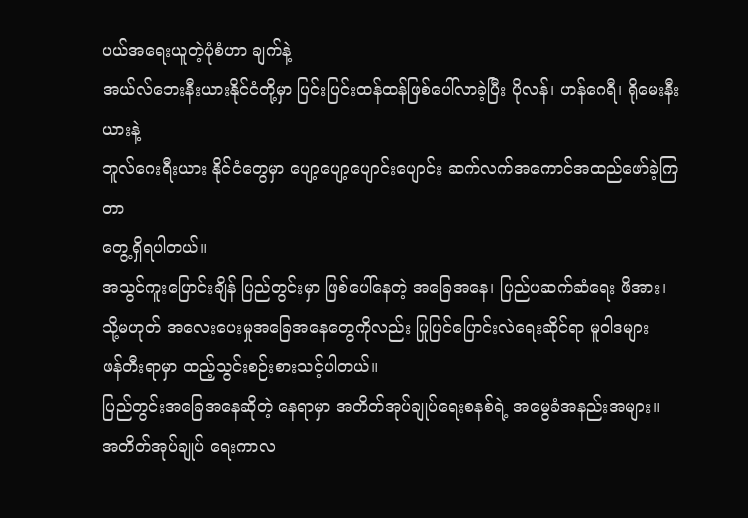ပယ်အရေးယူတဲ့ပုံစံဟာ ချက်နဲ့
အယ်လ်ဘေးနီးယားနိုင်ငံတို့မှာ ပြင်းပြင်းထန်ထန်ဖြစ်ပေါ်လာခဲ့ပြီး ပိုလန်၊ ဟန်ဂေရီ၊ ရိုမေးနီးယားနဲ့
ဘူလ်ဂေးရီးယား နိုင်ငံတွေမှာ ပျော့ပျော့ပျောင်းပျောင်း ဆက်လက်အကောင်အထည်ဖော်ခဲ့ကြတာ
တွေ့ရှိရပါတယ်။
အသွင်ကူးပြောင်းချိန် ပြည်တွင်းမှာ ဖြစ်ပေါ်နေတဲ့ အခြေအနေ၊ ပြည်ပဆက်ဆံရေး ဖိအား၊
သို့မဟုတ် အလေးပေးမှုအခြေအနေတွေကိုလည်း ပြုပြင်ပြောင်းလဲရေးဆိုင်ရာ မူဝါဒများ
ဖန်တီးရာမှာ ထည့်သွင်းစဉ်းစားသင့်ပါတယ်။
ပြည်တွင်းအခြေအနေဆိုတဲ့ နေရာမှာ အတိတ်အုပ်ချုပ်ရေးစနစ်ရဲ့ အမွေခံအနည်းအများ။
အတိတ်အုပ်ချုပ် ရေးကာလ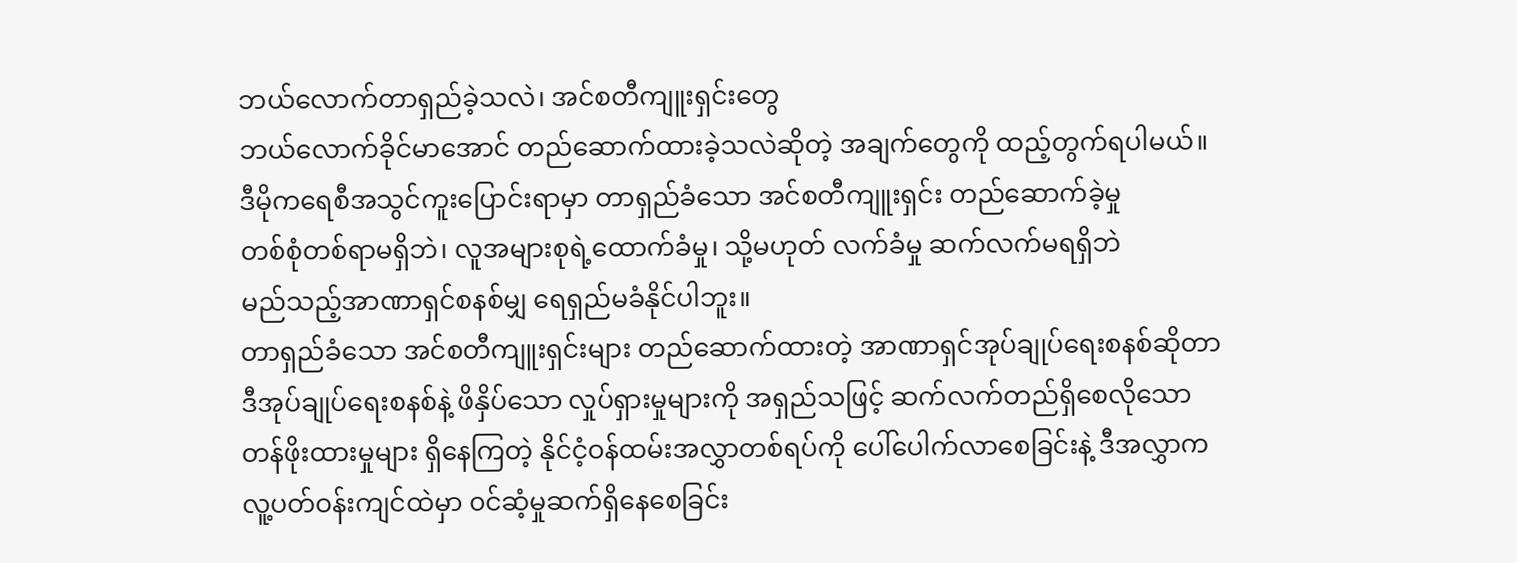ဘယ်လောက်တာရှည်ခဲ့သလဲ၊ အင်စတီကျူးရှင်းတွေ
ဘယ်လောက်ခိုင်မာအောင် တည်ဆောက်ထားခဲ့သလဲဆိုတဲ့ အချက်တွေကို ထည့်တွက်ရပါမယ်။
ဒီမိုကရေစီအသွင်ကူးပြောင်းရာမှာ တာရှည်ခံသော အင်စတီကျူးရှင်း တည်ဆောက်ခဲ့မှု
တစ်စုံတစ်ရာမရှိဘဲ၊ လူအများစုရဲ့ထောက်ခံမှု၊ သို့မဟုတ် လက်ခံမှု ဆက်လက်မရရှိဘဲ
မည်သည့်အာဏာရှင်စနစ်မျှ ရေရှည်မခံနိုင်ပါဘူး။
တာရှည်ခံသော အင်စတီကျူးရှင်းများ တည်ဆောက်ထားတဲ့ အာဏာရှင်အုပ်ချုပ်ရေးစနစ်ဆိုတာ
ဒီအုပ်ချုပ်ရေးစနစ်နဲ့ ဖိနှိပ်သော လှုပ်ရှားမှုများကို အရှည်သဖြင့် ဆက်လက်တည်ရှိစေလိုသော
တန်ဖိုးထားမှုများ ရှိနေကြတဲ့ နိုင်ငံ့ဝန်ထမ်းအလွှာတစ်ရပ်ကို ပေါ်ပေါက်လာစေခြင်းနဲ့ ဒီအလွှာက
လူ့ပတ်ဝန်းကျင်ထဲမှာ ၀င်ဆံ့မှုဆက်ရှိနေစေခြင်း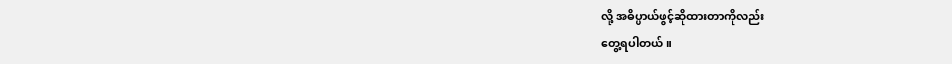လို့ အဓိပ္ပာယ်ဖွင့်ဆိုထားတာကိုလည်း
တွေ့ရပါတယ်။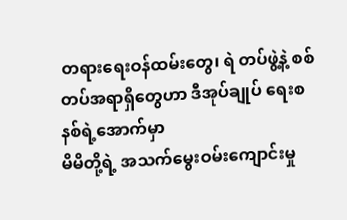တရားရေးဝန်ထမ်းတွေ၊ ရဲ တပ်ဖွဲ့နဲ့ စစ်တပ်အရာရှိတွေဟာ ဒီအုပ်ချုပ် ရေးစနစ်ရဲ့အောက်မှာ
မိမိတို့ရဲ့ အသက်မွေးဝမ်းကျောင်းမှု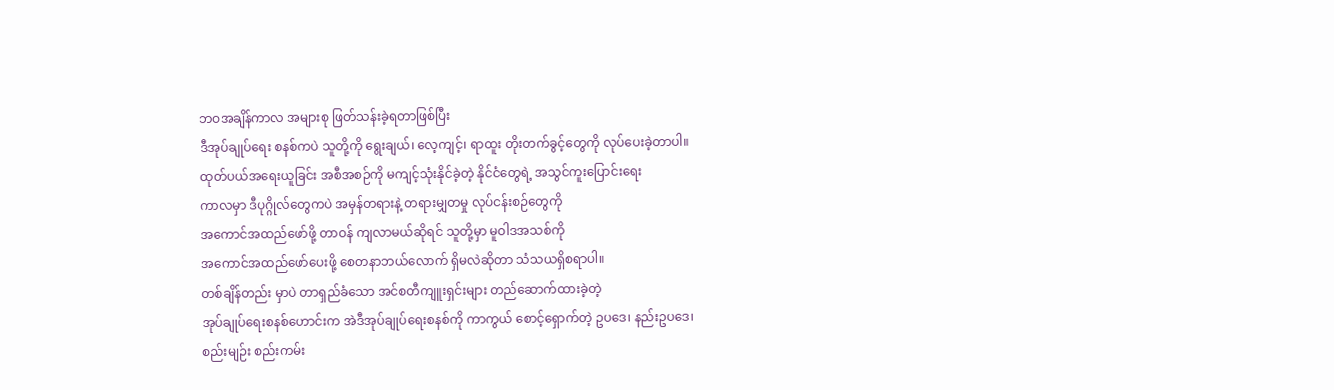ဘဝအချိန်ကာလ အများစု ဖြတ်သန်းခဲ့ရတာဖြစ်ပြီး
ဒီအုပ်ချုပ်ရေး စနစ်ကပဲ သူတို့ကို ရွေးချယ်၊ လေ့ကျင့်၊ ရာထူး တိုးတက်ခွင့်တွေကို လုပ်ပေးခဲ့တာပါ။
ထုတ်ပယ်အရေးယူခြင်း အစီအစဉ်ကို မကျင့်သုံးနိုင်ခဲ့တဲ့ နိုင်ငံတွေရဲ့ အသွင်ကူးပြောင်းရေး
ကာလမှာ ဒီပုဂ္ဂိုလ်တွေကပဲ အမှန်တရားနဲ့ တရားမျှတမှု လုပ်ငန်းစဉ်တွေကို
အကောင်အထည်ဖော်ဖို့ တာဝန် ကျလာမယ်ဆိုရင် သူတို့မှာ မူဝါဒအသစ်ကို
အကောင်အထည်ဖော်ပေးဖို့ စေတနာဘယ်လောက် ရှိမလဲဆိုတာ သံသယရှိစရာပါ။
တစ်ချိန်တည်း မှာပဲ တာရှည်ခံသော အင်စတီကျူးရှင်းများ တည်ဆောက်ထားခဲ့တဲ့
အုပ်ချုပ်ရေးစနစ်ဟောင်းက အဲဒီအုပ်ချုပ်ရေးစနစ်ကို ကာကွယ် စောင့်ရှောက်တဲ့ ဥပဒေ၊ နည်းဥပဒေ၊
စည်းမျဉ်း စည်းကမ်း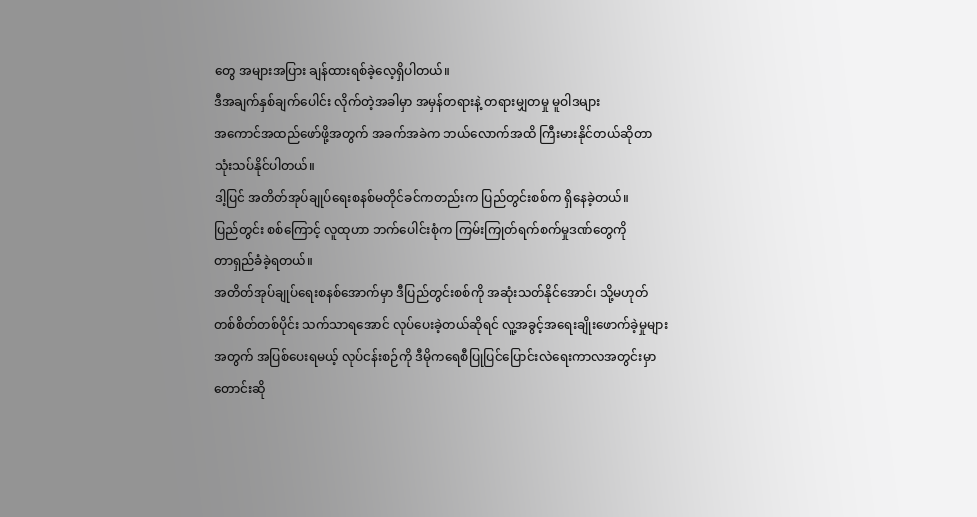တွေ အများအပြား ချန်ထားရစ်ခဲ့လေ့ရှိပါတယ်။
ဒီအချက်နှစ်ချက်ပေါင်း လိုက်တဲ့အခါမှာ အမှန်တရားနဲ့ တရားမျှတမှု မူဝါဒများ
အကောင်အထည်ဖော်ဖို့အတွက် အခက်အခဲက ဘယ်လောက်အထိ ကြီးမားနိုင်တယ်ဆိုတာ
သုံးသပ်နိုင်ပါတယ်။
ဒါ့ပြင် အတိတ်အုပ်ချုပ်ရေးစနစ်မတိုင်ခင်ကတည်းက ပြည်တွင်းစစ်က ရှိနေခဲ့တယ်။
ပြည်တွင်း စစ်ကြောင့် လူထုဟာ ဘက်ပေါင်းစုံက ကြမ်းကြုတ်ရက်စက်မှုဒဏ်တွေကို
တာရှည်ခံခဲ့ရတယ်။
အတိတ်အုပ်ချုပ်ရေးစနစ်အောက်မှာ ဒီပြည်တွင်းစစ်ကို အဆုံးသတ်နိုင်အောင်၊ သို့မဟုတ်
တစ်စိတ်တစ်ပိုင်း သက်သာရအောင် လုပ်ပေးခဲ့တယ်ဆိုရင် လူ့အခွင့်အရေးချိုးဖောက်ခဲ့မှုများ
အတွက် အပြစ်ပေးရမယ့် လုပ်ငန်းစဉ်ကို ဒီမိုကရေစီပြုပြင်ပြောင်းလဲရေးကာလအတွင်းမှာ
တောင်းဆို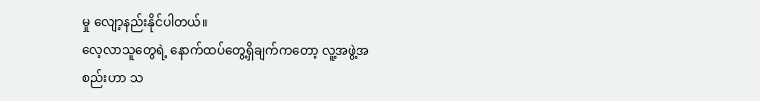မှု လျော့နည်းနိုင်ပါတယ်။
လေ့လာသူတွေရဲ့ နောက်ထပ်တွေ့ရှိချက်ကတော့ လူ့အဖွဲ့အစည်းဟာ သ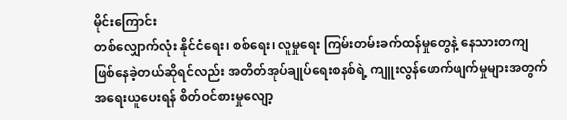မိုင်းကြောင်း
တစ်လျှောက်လုံး နိုင်ငံရေး၊ စစ်ရေး၊ လူမှုရေး ကြမ်းတမ်းခက်ထန်မှုတွေနဲ့ နေသားတကျ
ဖြစ်နေခဲ့တယ်ဆိုရင်လည်း အတိတ်အုပ်ချုပ်ရေးစနစ်ရဲ့ ကျူးလွန်ဖောက်ဖျက်မှုများအတွက်
အရေးယူပေးရန် စိတ်ဝင်စားမှုလျော့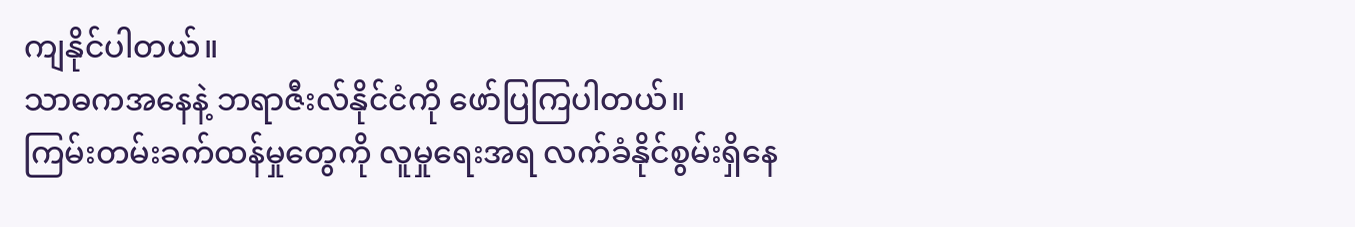ကျနိုင်ပါတယ်။
သာဓကအနေနဲ့ ဘရာဇီးလ်နိုင်ငံကို ဖော်ပြကြပါတယ်။
ကြမ်းတမ်းခက်ထန်မှုတွေကို လူမှုရေးအရ လက်ခံနိုင်စွမ်းရှိနေ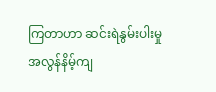ကြတာဟာ ဆင်းရဲနွမ်းပါးမှု
အလွန်နိမ့်ကျ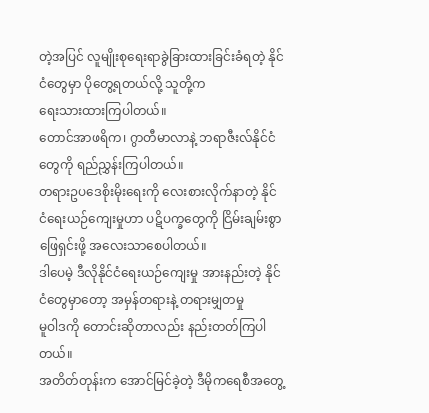တဲ့အပြင် လူမျိုးစုရေးရာခွဲခြားထားခြင်းခံရတဲ့ နိုင်ငံတွေမှာ ပိုတွေ့ရတယ်လို့ သူတို့က
ရေးသားထားကြပါတယ်။
တောင်အာဖရိက၊ ဂွာတီမာလာနဲ့ ဘရာဇီးလ်နိုင်ငံတွေကို ရည်ညွှန်းကြပါတယ်။
တရားဥပဒေစိုးမိုးရေးကို လေးစားလိုက်နာတဲ့ နိုင်ငံရေးယဉ်ကျေးမှုဟာ ပဋိပက္ခတွေကို ငြိမ်းချမ်းစွာ
ဖြေရှင်းဖို့ အလေးသာစေပါတယ်။
ဒါပေမဲ့ ဒီလိုနိုင်ငံရေးယဉ်ကျေးမှု အားနည်းတဲ့ နိုင်ငံတွေမှာတော့ အမှန်တရားနဲ့ တရားမျှတမှု
မူဝါဒကို တောင်းဆိုတာလည်း နည်းတတ်ကြပါတယ်။
အတိတ်တုန်းက အောင်မြင်ခဲ့တဲ့ ဒီမိုကရေစီအတွေ့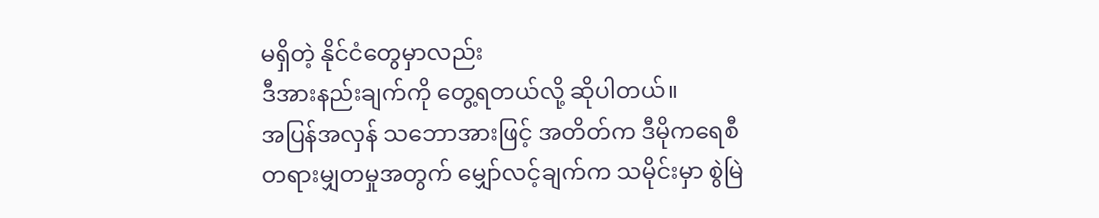မရှိတဲ့ နိုင်ငံတွေမှာလည်း
ဒီအားနည်းချက်ကို တွေ့ရတယ်လို့ ဆိုပါတယ်။
အပြန်အလှန် သဘောအားဖြင့် အတိတ်က ဒီမိုကရေစီ
တရားမျှတမှုအတွက် မျှော်လင့်ချက်က သမိုင်းမှာ စွဲမြဲ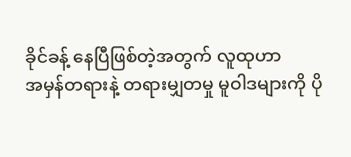ခိုင်ခန့် နေပြီဖြစ်တဲ့အတွက် လူထုဟာ
အမှန်တရားနဲ့ တရားမျှတမှု မူဝါဒများကို ပို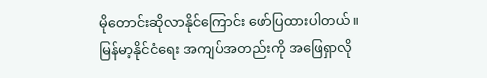မိုတောင်းဆိုလာနိုင်ကြောင်း ဖော်ပြထားပါတယ်။
မြန်မာ့နိုင်ငံရေး အကျပ်အတည်းကို အဖြေရှာလို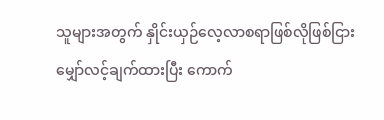သူများအတွက် နှိုင်းယှဉ်လေ့လာစရာဖြစ်လိုဖြစ်ငြား
မျှော်လင့်ချက်ထားပြီး ကောက်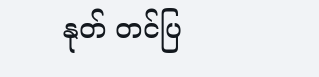နုတ် တင်ပြ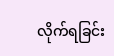လိုက်ရခြင်း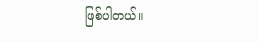ဖြစ်ပါတယ်။